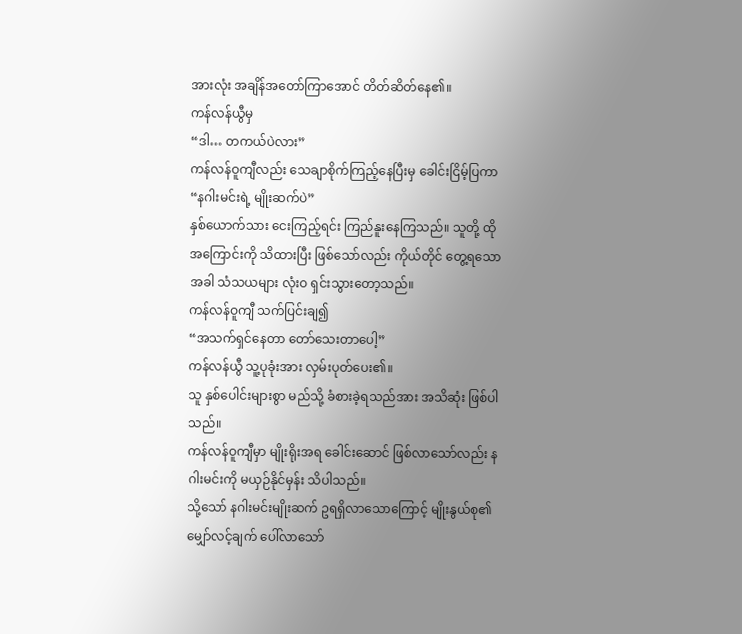အားလုံး အချိန်အတော်ကြာအောင် တိတ်ဆိတ်နေ၏။
ကန်လန်ယွီမှ
“ဒါ… တကယ်ပဲလား”
ကန်လန်ဝူကျီလည်း သေချာစိုက်ကြည့်နေပြီးမှ ခေါင်းငြိမ့်ပြကာ
“နဂါးမင်းရဲ့ မျိုးဆက်ပဲ”
နှစ်ယောက်သား ငေးကြည့်ရင်း ကြည်နူးနေကြသည်။ သူတို့ ထိုအကြောင်းကို သိထားပြီး ဖြစ်သော်လည်း ကိုယ်တိုင် တွေ့ရသောအခါ သံသယများ လုံးဝ ရှင်းသွားတော့သည်။
ကန်လန်ဝူကျီ သက်ပြင်းချ၍
“အသက်ရှင်နေတာ တော်သေးတာပေါ့”
ကန်လန်ယွီ သူ့ပုခုံးအား လှမ်းပုတ်ပေး၏။
သူ နှစ်ပေါင်းများစွာ မည်သို့ ခံစားခဲ့ရသည်အား အသိဆုံး ဖြစ်ပါသည်။
ကန်လန်ဝူကျီမှာ မျိုးရိုးအရ ခေါင်းဆောင် ဖြစ်လာသော်လည်း နဂါးမင်းကို မယှဉ်နိုင်မှန်း သိပါသည်။
သို့သော် နဂါးမင်းမျိုးဆက် ဥရရှိလာသောကြောင့် မျိုးနွယ်စု၏ မျှော်လင့်ချက် ပေါ်လာသော်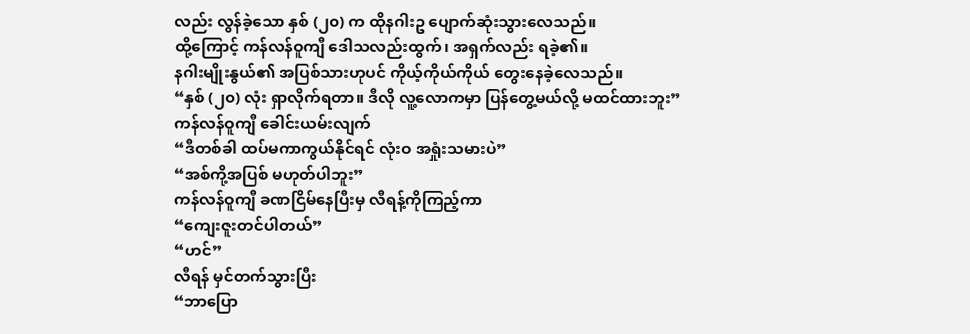လည်း လွန်ခဲ့သော နှစ် (၂၀) က ထိုနဂါးဥ ပျောက်ဆုံးသွားလေသည်။
ထို့ကြောင့် ကန်လန်ဝူကျီ ဒေါသလည်းထွက်၊ အရှက်လည်း ရခဲ့၏။
နဂါးမျိုးနွယ်၏ အပြစ်သားဟုပင် ကိုယ့်ကိုယ်ကိုယ် တွေးနေခဲ့လေသည်။
“နှစ် (၂၀) လုံး ရှာလိုက်ရတာ။ ဒီလို လူ့လောကမှာ ပြန်တွေ့မယ်လို့ မထင်ထားဘူး”
ကန်လန်ဝူကျီ ခေါင်းယမ်းလျက်
“ဒီတစ်ခါ ထပ်မကာကွယ်နိုင်ရင် လုံးဝ အရှုံးသမားပဲ”
“အစ်ကို့အပြစ် မဟုတ်ပါဘူး”
ကန်လန်ဝူကျီ ခဏငြိမ်နေပြီးမှ လီရန့်ကိုကြည့်ကာ
“ကျေးဇူးတင်ပါတယ်”
“ဟင်”
လီရန် မှင်တက်သွားပြီး
“ဘာပြော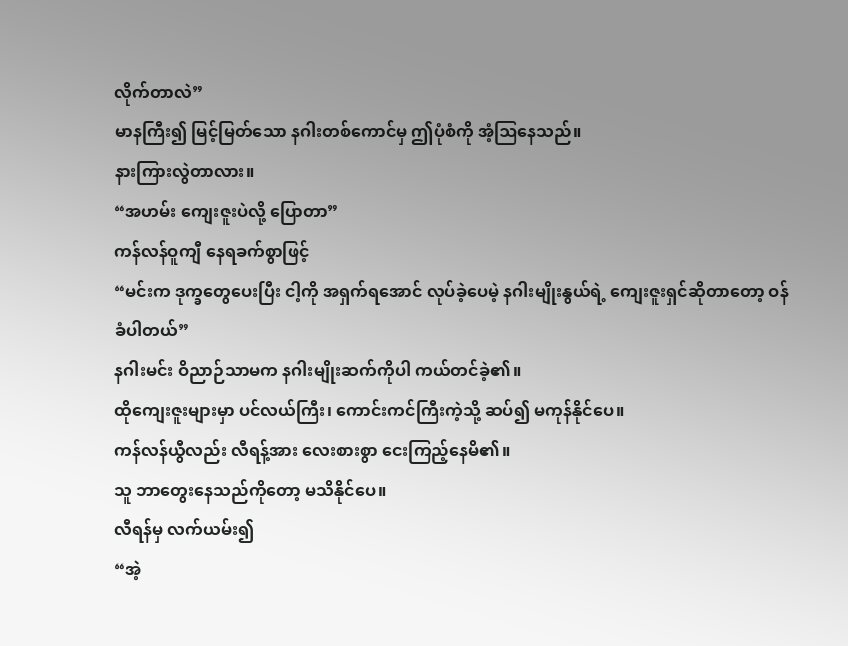လိုက်တာလဲ”
မာနကြီး၍ မြင့်မြတ်သော နဂါးတစ်ကောင်မှ ဤပုံစံကို အံ့ဩနေသည်။
နားကြားလွဲတာလား။
“အဟမ်း ကျေးဇူးပဲလို့ ပြောတာ”
ကန်လန်ဝူကျီ နေရခက်စွာဖြင့်
“မင်းက ဒုက္ခတွေပေးပြီး ငါ့ကို အရှက်ရအောင် လုပ်ခဲ့ပေမဲ့ နဂါးမျိုးနွယ်ရဲ့ ကျေးဇူးရှင်ဆိုတာတော့ ဝန်ခံပါတယ်”
နဂါးမင်း ဝိညာဉ်သာမက နဂါးမျိုးဆက်ကိုပါ ကယ်တင်ခဲ့၏။
ထိုကျေးဇူးများမှာ ပင်လယ်ကြီး၊ ကောင်းကင်ကြီးကဲ့သို့ ဆပ်၍ မကုန်နိုင်ပေ။
ကန်လန်ယွီလည်း လီရန့်အား လေးစားစွာ ငေးကြည့်နေမိ၏။
သူ ဘာတွေးနေသည်ကိုတော့ မသိနိုင်ပေ။
လီရန်မှ လက်ယမ်း၍
“အဲ့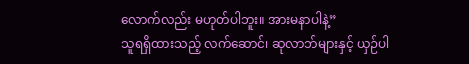လောက်လည်း မဟုတ်ပါဘူး။ အားမနာပါနဲ့”
သူရရှိထားသည့် လက်ဆောင်၊ ဆုလာဘ်များနှင့် ယှဉ်ပါ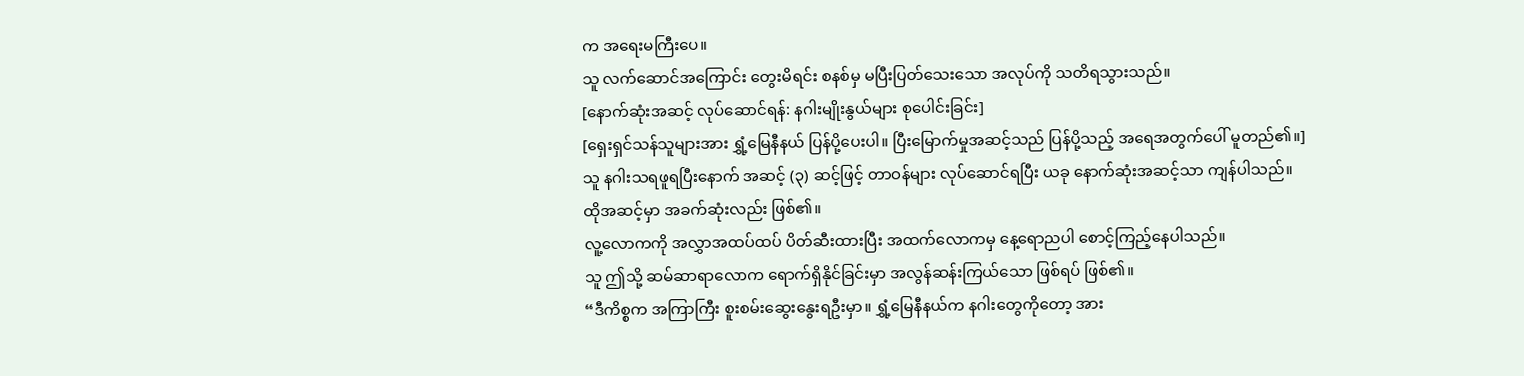က အရေးမကြီးပေ။
သူ လက်ဆောင်အကြောင်း တွေးမိရင်း စနစ်မှ မပြီးပြတ်သေးသော အလုပ်ကို သတိရသွားသည်။
[နောက်ဆုံးအဆင့် လုပ်ဆောင်ရန်: နဂါးမျိုးနွယ်များ စုပေါင်းခြင်း]
[ရှေးရှင်သန်သူများအား ရွှံ့မြေနီနယ် ပြန်ပို့ပေးပါ။ ပြီးမြောက်မှုအဆင့်သည် ပြန်ပို့သည့် အရေအတွက်ပေါ် မူတည်၏။]
သူ နဂါးသရဖူရပြီးနောက် အဆင့် (၃) ဆင့်ဖြင့် တာဝန်များ လုပ်ဆောင်ရပြီး ယခု နောက်ဆုံးအဆင့်သာ ကျန်ပါသည်။
ထိုအဆင့်မှာ အခက်ဆုံးလည်း ဖြစ်၏။
လူ့လောကကို အလွှာအထပ်ထပ် ပိတ်ဆီးထားပြီး အထက်လောကမှ နေ့ရောညပါ စောင့်ကြည့်နေပါသည်။
သူ ဤသို့ ဆမ်ဆာရာလောက ရောက်ရှိနိုင်ခြင်းမှာ အလွန်ဆန်းကြယ်သော ဖြစ်ရပ် ဖြစ်၏။
“ဒီကိစ္စက အကြာကြီး စူးစမ်းဆွေးနွေးရဦးမှာ။ ရွှံ့မြေနီနယ်က နဂါးတွေကိုတော့ အား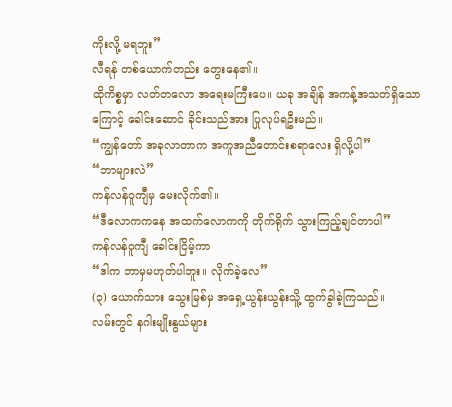ကိုးလို့ မရဘူး”
လီရန် တစ်ယောက်တည်း တွေးနေ၏။
ထိုကိစ္စမှာ လတ်တလော အရေးမကြီးပေ။ ယခု အချိန် အကန့်အသတ်ရှိသောကြောင့် ခေါင်းဆောင် ခိုင်းသည်အား ပြုလုပ်ရဦးမည်။
“ကျွန်တော် အခုလာတာက အကူအညီတောင်းစရာလေး ရှိလို့ပါ”
“ဘာများလဲ”
ကန်လန်ဝူကျီမှ မေးလိုက်၏။
“ဒီလောကကနေ အထက်လောကကို တိုက်ရိုက် သွားကြည့်ချင်တာပါ”
ကန်လန်ဝူကျီ ခေါင်းငြိမ့်ကာ
“ဒါက ဘာမှမဟုတ်ပါဘူး။ လိုက်ခဲ့လေ”
(၃) ယောက်သား သွေးမြစ်မှ အရှေ့ယွန်းယွန်းသိူ့ ထွက်ခွါခဲ့ကြသည်။
လမ်းတွင် နဂါးမျိုးနွယ်များ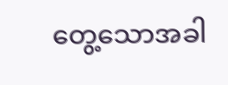တွေ့သောအခါ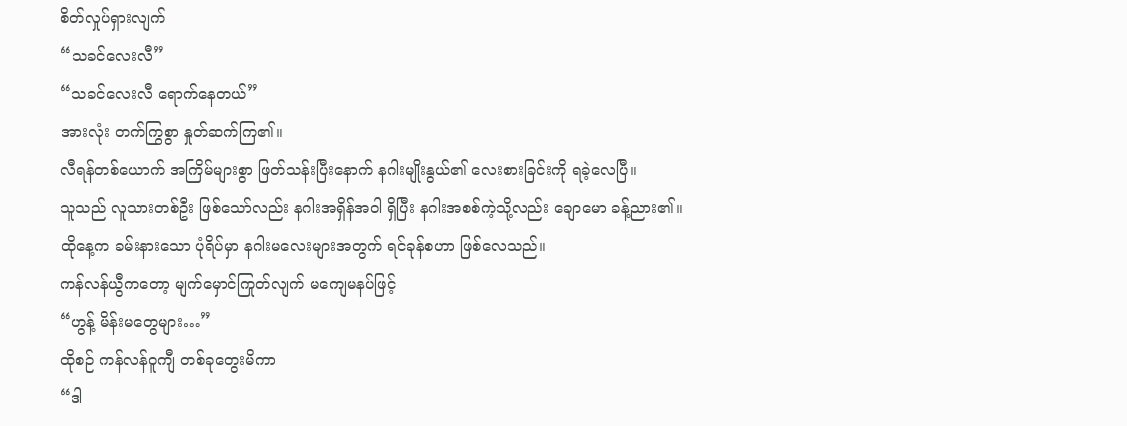စိတ်လှုပ်ရှားလျက်
“သခင်လေးလီ”
“သခင်လေးလီ ရောက်နေတယ်”
အားလုံး တက်ကြွစွာ နှုတ်ဆက်ကြ၏။
လီရန်တစ်ယောက် အကြိမ်များစွာ ဖြတ်သန်းပြီးနောက် နဂါးမျိုးနွယ်၏ လေးစားခြင်းကို ရခဲ့လေပြီ။
သူသည် လူသားတစ်ဦး ဖြစ်သော်လည်း နဂါးအရှိန်အဝါ ရှိပြီး နဂါးအစစ်ကဲ့သို့လည်း ချောမော ခန့်ညား၏။
ထိုနေ့က ခမ်းနားသော ပုံရိပ်မှာ နဂါးမလေးများအတွက် ရင်ခုန်စဟာ ဖြစ်လေသည်။
ကန်လန်ယွီကတော့ မျက်မှောင်ကြုတ်လျက် မကျေမနပ်ဖြင့်
“ဟွန့် မိန်းမတွေများ…”
ထိုစဉ် ကန်လန်ဝူကျီ တစ်ခုတွေးမိကာ
“ဒါ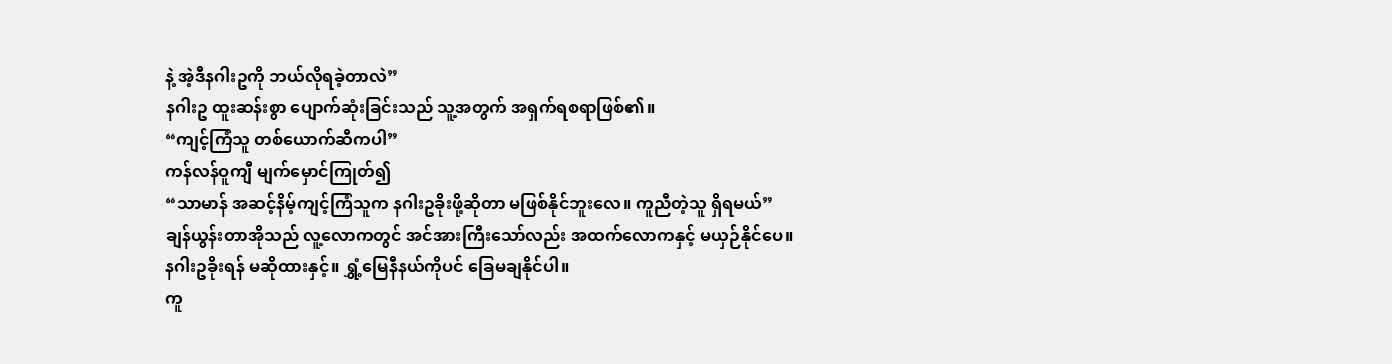နဲ့ အဲ့ဒီနဂါးဥကို ဘယ်လိုရခဲ့တာလဲ”
နဂါးဥ ထူးဆန်းစွာ ပျောက်ဆုံးခြင်းသည် သူ့အတွက် အရှက်ရစရာဖြစ်၏။
“ကျင့်ကြံသူ တစ်ယောက်ဆီကပါ”
ကန်လန်ဝူကျီ မျက်မှောင်ကြုတ်၍
“သာမာန် အဆင့်နိမ့်ကျင့်ကြံသူက နဂါးဥခိုးဖို့ဆိုတာ မဖြစ်နိုင်ဘူးလေ။ ကူညီတဲ့သူ ရှိရမယ်”
ချန်ယွန်းတာအိုသည် လူ့လောကတွင် အင်အားကြီးသော်လည်း အထက်လောကနှင့် မယှဉ်နိုင်ပေ။
နဂါးဥခိုးရန် မဆိုထားနှင့်။ ရွှံ့မြေနီနယ်ကိုပင် ခြေမချနိုင်ပါ။
ကူ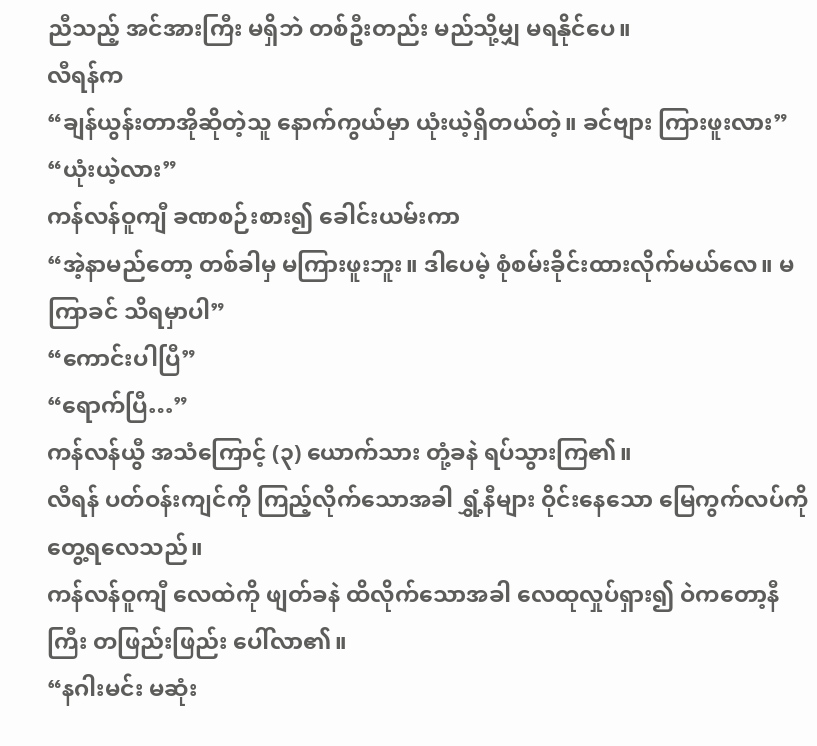ညီသည့် အင်အားကြီး မရှိဘဲ တစ်ဦးတည်း မည်သို့မျှ မရနိုင်ပေ။
လီရန်က
“ချန်ယွန်းတာအိုဆိုတဲ့သူ နောက်ကွယ်မှာ ယုံးယဲ့ရှိတယ်တဲ့။ ခင်ဗျား ကြားဖူးလား”
“ယုံးယဲ့လား”
ကန်လန်ဝူကျီ ခဏစဉ်းစား၍ ခေါင်းယမ်းကာ
“အဲ့နာမည်တော့ တစ်ခါမှ မကြားဖူးဘူး။ ဒါပေမဲ့ စုံစမ်းခိုင်းထားလိုက်မယ်လေ။ မကြာခင် သိရမှာပါ”
“ကောင်းပါပြီ”
“ရောက်ပြီ…”
ကန်လန်ယွီ အသံကြောင့် (၃) ယောက်သား တုံ့ခနဲ ရပ်သွားကြ၏။
လီရန် ပတ်ဝန်းကျင်ကို ကြည့်လိုက်သောအခါ ရွှံ့နီများ ဝိုင်းနေသော မြေကွက်လပ်ကို တွေ့ရလေသည်။
ကန်လန်ဝူကျီ လေထဲကို ဖျတ်ခနဲ ထိလိုက်သောအခါ လေထုလှုပ်ရှား၍ ဝဲကတော့နီကြီး တဖြည်းဖြည်း ပေါ်လာ၏။
“နဂါးမင်း မဆုံး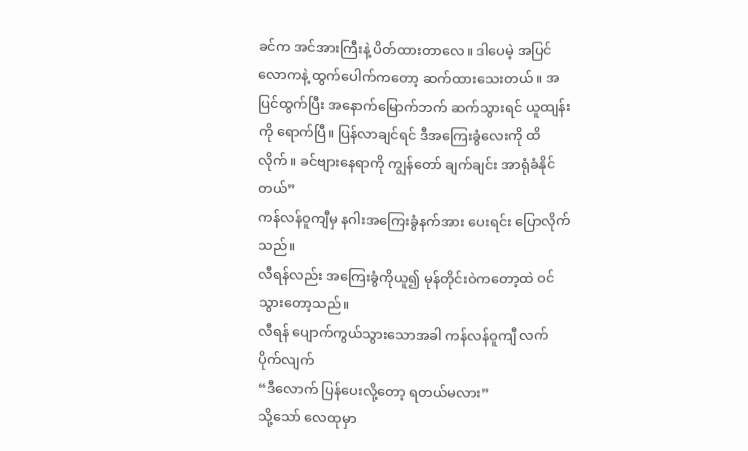ခင်က အင်အားကြီးနဲ့ ပိတ်ထားတာလေ။ ဒါပေမဲ့ အပြင်လောကနဲ့ ထွက်ပေါက်ကတော့ ဆက်ထားသေးတယ်။ အပြင်ထွက်ပြီး အနောက်မြောက်ဘက် ဆက်သွားရင် ယူထျန်းကို ရောက်ပြီ။ ပြန်လာချင်ရင် ဒီအကြေးခွံလေးကို ထိလိုက်။ ခင်ဗျားနေရာကို ကျွန်တော် ချက်ချင်း အာရုံခံနိုင်တယ်”
ကန်လန်ဝူကျီမှ နဂါးအကြေးခွံနက်အား ပေးရင်း ပြောလိုက်သည်။
လီရန်လည်း အကြေးခွံကိုယူ၍ မုန်တိုင်းဝဲကတော့ထဲ ဝင်သွားတော့သည်။
လီရန် ပျောက်ကွယ်သွားသောအခါ ကန်လန်ဝူကျီ လက်ပိုက်လျက်
“ဒီလောက် ပြန်ပေးလို့တော့ ရတယ်မလား”
သို့သော် လေထုမှာ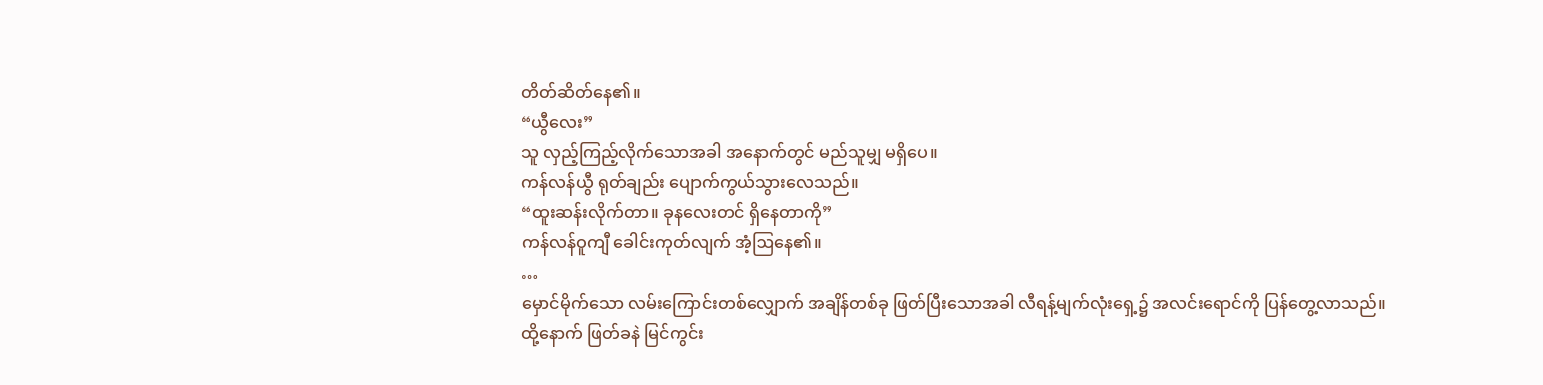တိတ်ဆိတ်နေ၏။
“ယွီလေး”
သူ လှည့်ကြည့်လိုက်သောအခါ အနောက်တွင် မည်သူမျှ မရှိပေ။
ကန်လန်ယွီ ရုတ်ချည်း ပျောက်ကွယ်သွားလေသည်။
“ထူးဆန်းလိုက်တာ။ ခုနလေးတင် ရှိနေတာကို”
ကန်လန်ဝူကျီ ခေါင်းကုတ်လျက် အံ့ဩနေ၏။
…
မှောင်မိုက်သော လမ်းကြောင်းတစ်လျှောက် အချိန်တစ်ခု ဖြတ်ပြီးသောအခါ လီရန့်မျက်လုံးရှေ့၌ အလင်းရောင်ကို ပြန်တွေ့လာသည်။
ထို့နောက် ဖြတ်ခနဲ မြင်ကွင်း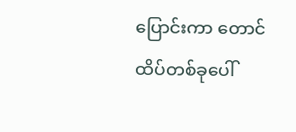ပြောင်းကာ တောင်ထိပ်တစ်ခုပေါ်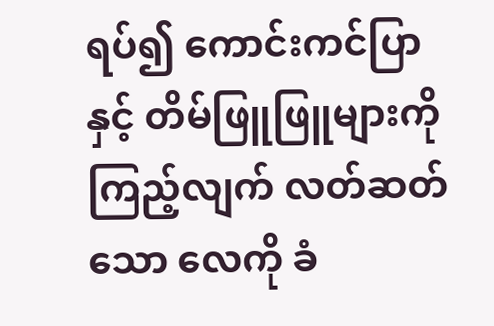ရပ်၍ ကောင်းကင်ပြာနှင့် တိမ်ဖြူဖြူများကို ကြည့်လျက် လတ်ဆတ်သော လေကို ခံ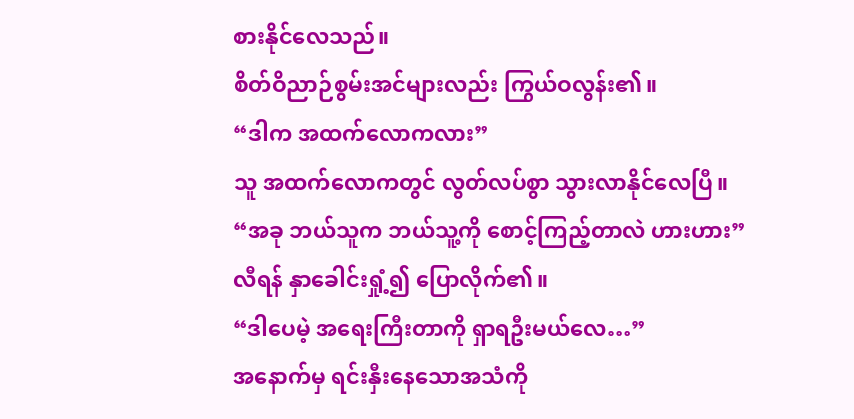စားနိုင်လေသည်။
စိတ်ဝိညာဉ်စွမ်းအင်များလည်း ကြွယ်ဝလွန်း၏။
“ဒါက အထက်လောကလား”
သူ အထက်လောကတွင် လွတ်လပ်စွာ သွားလာနိုင်လေပြီ။
“အခု ဘယ်သူက ဘယ်သူ့ကို စောင့်ကြည့်တာလဲ ဟားဟား”
လီရန် နှာခေါင်းရှုံ့၍ ပြောလိုက်၏။
“ဒါပေမဲ့ အရေးကြီးတာကို ရှာရဦးမယ်လေ…”
အနောက်မှ ရင်းနှီးနေသောအသံကို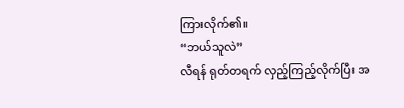ကြားလိုက်၏။
“ဘယ်သူလဲ”
လီရန် ရုတ်တရက် လှည့်ကြည့်လိုက်ပြီး အ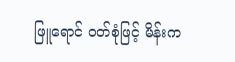ဖြူရောင် ဝတ်စုံဖြင့် မိန်းက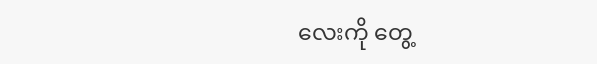လေးကို တွေ့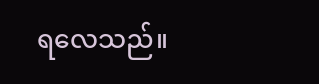ရလေသည်။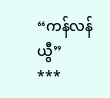“ကန်လန်ယွီ”
***